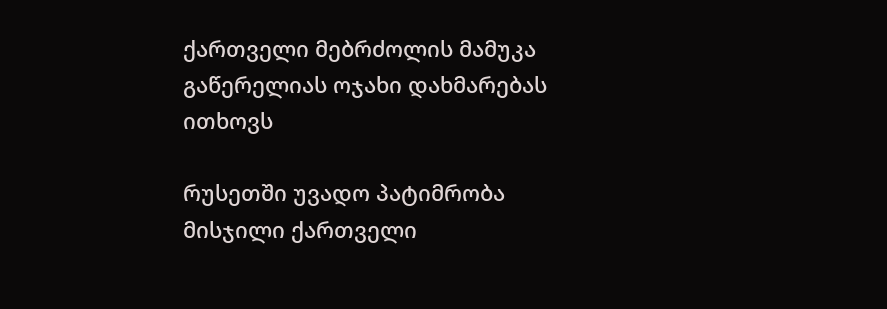ქართველი მებრძოლის მამუკა გაწერელიას ოჯახი დახმარებას ითხოვს

რუსეთში უვადო პატიმრობა მისჯილი ქართველი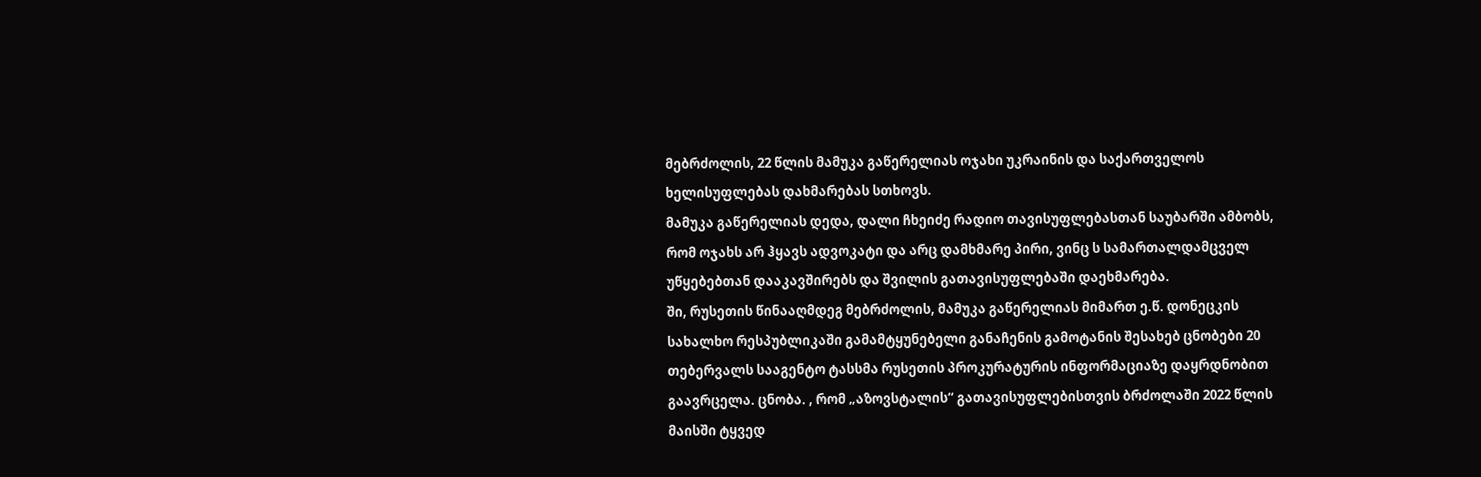მებრძოლის, 22 წლის მამუკა გაწერელიას ოჯახი უკრაინის და საქართველოს ხელისუფლებას დახმარებას სთხოვს.
მამუკა გაწერელიას დედა, დალი ჩხეიძე რადიო თავისუფლებასთან საუბარში ამბობს, რომ ოჯახს არ ჰყავს ადვოკატი და არც დამხმარე პირი, ვინც ს სამართალდამცველ უწყებებთან დააკავშირებს და შვილის გათავისუფლებაში დაეხმარება.
ში, რუსეთის წინააღმდეგ მებრძოლის, მამუკა გაწერელიას მიმართ ე.წ. დონეცკის სახალხო რესპუბლიკაში გამამტყუნებელი განაჩენის გამოტანის შესახებ ცნობები 20 თებერვალს სააგენტო ტასსმა რუსეთის პროკურატურის ინფორმაციაზე დაყრდნობით გაავრცელა. ცნობა. , რომ „აზოვსტალის“ გათავისუფლებისთვის ბრძოლაში 2022 წლის მაისში ტყვედ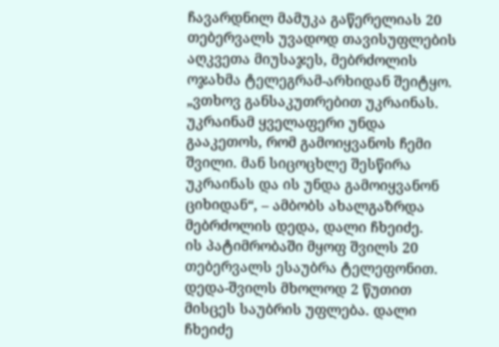ჩავარდნილ მამუკა გაწერელიას 20 თებერვალს უვადოდ თავისუფლების აღკვეთა მიუსაჯეს, მებრძოლის ოჯახმა ტელეგრამ-არხიდან შეიტყო.
„ვთხოვ განსაკუთრებით უკრაინას. უკრაინამ ყველაფერი უნდა გააკეთოს, რომ გამოიყვანოს ჩემი შვილი. მან სიცოცხლე შესწირა უკრაინას და ის უნდა გამოიყვანონ ციხიდან“, – ამბობს ახალგაზრდა მებრძოლის დედა, დალი ჩხეიძე.
ის პატიმრობაში მყოფ შვილს 20 თებერვალს ესაუბრა ტელეფონით. დედა-შვილს მხოლოდ 2 წუთით მისცეს საუბრის უფლება. დალი ჩხეიძე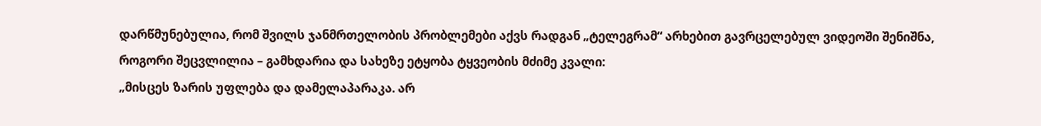დარწმუნებულია, რომ შვილს ჯანმრთელობის პრობლემები აქვს რადგან „ტელეგრამ“ არხებით გავრცელებულ ვიდეოში შენიშნა, როგორი შეცვლილია – გამხდარია და სახეზე ეტყობა ტყვეობის მძიმე კვალი:
„მისცეს ზარის უფლება და დამელაპარაკა. არ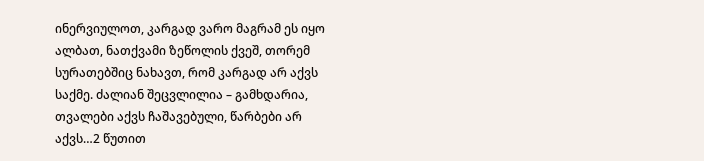ინერვიულოთ, კარგად ვარო მაგრამ ეს იყო ალბათ, ნათქვამი ზეწოლის ქვეშ, თორემ სურათებშიც ნახავთ, რომ კარგად არ აქვს საქმე. ძალიან შეცვლილია – გამხდარია, თვალები აქვს ჩაშავებული, წარბები არ აქვს…2 წუთით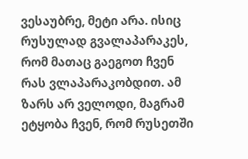ვესაუბრე, მეტი არა. ისიც რუსულად გვალაპარაკეს, რომ მათაც გაეგოთ ჩვენ რას ვლაპარაკობდით. ამ ზარს არ ველოდი, მაგრამ ეტყობა ჩვენ, რომ რუსეთში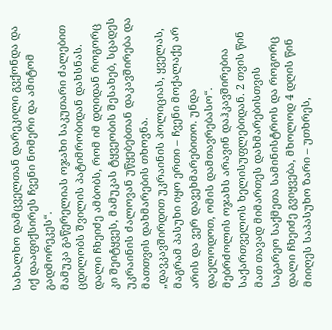სახალხო დამცველთან დარეკილი გვქონდა და იქ დააფიქსირეს ჩვენი ნომერი და ამიტომ გადმორეკეს“.
მამუკა გაწერელიას ოჯახი საკუთარი ძალებით ცდილობს შვილის პატიმრობიდან დახსნას. დალი ჩხეიძე ამბობს, რომ იმ დღიდან როგორც კი შეიტყვეს, მამუკას ტყვეობის შესახებ, სცადეს უკრაინის ძალოვან უწყებებთან დაკავშირება და მათთვის დახმარების თხოვნა.
„დავკავშირდით უკრაინის პოლიციას, ყველას, მაგრამ პასუხი იყო ერთი – ჩვენი მოქალაქე არ არის და ვერ დავეხმარებითო. უნდა დაელოდოთ, ომის დამთავრებასო“.
მებრძოლის ოჯახს არავინ დაჰკავშირებია საქართველოს ხელისუფლებიდან. 2 თვის წინ მათ თავად მიმართეს დახმარებისთვის საგარეო საქმეთა სამინისტროს და როგორც დალი ჩხეიძე გვიყვება, მხოლოდ 4 დღის წინ მიიღეს საპასუხო ზარი – უთხრეს,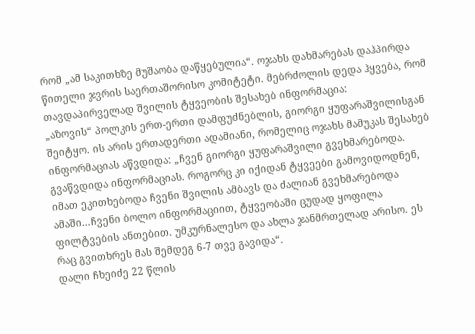რომ „ამ საკითხზე მუშაობა დაწყებულია“. ოჯახს დახმარებას დაჰპირდა წითელი ჯვრის საერთაშორისო კომიტეტი. მებრძოლის დედა ჰყვება, რომ თავდაპირველად შვილის ტყვეობის შესახებ ინფორმაცია:
„აზოვის“ პოლკის ერთ-ერთი დამფუძნებლის, გიორგი ყუფარაშვილისგან შეიტყო. ის არის ერთადერთი ადამიანი, რომელიც ოჯახს მამუკას შესახებ ინფორმაციას აწვდიდა: „ჩვენ გიორგი ყუფარაშვილი გვეხმარებოდა. გვაწვდიდა ინფორმაციას. როგორც კი იქიდან ტყვეები გამოვიდოდნენ, იმათ ეკითხებოდა ჩვენი შვილის ამბავს და ძალიან გვეხმარებოდა ამაში…ჩვენი ბოლო ინფორმაციით, ტყვეობაში ცუდად ყოფილა ფილტვების ანთებით. უმკურნალესო და ახლა ჯანმრთელად არისო. ეს რაც გვითხრეს მას შემდეგ 6-7 თვე გავიდა“.
დალი ჩხეიძე 22 წლის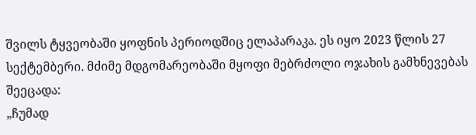შვილს ტყვეობაში ყოფნის პერიოდშიც ელაპარაკა. ეს იყო 2023 წლის 27 სექტემბერი. მძიმე მდგომარეობაში მყოფი მებრძოლი ოჯახის გამხნევებას შეეცადა:
„ჩუმად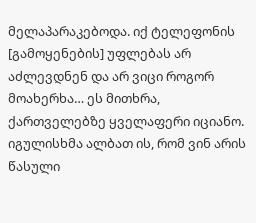მელაპარაკებოდა. იქ ტელეფონის [გამოყენების] უფლებას არ აძლევდნენ და არ ვიცი როგორ მოახერხა… ეს მითხრა, ქართველებზე ყველაფერი იციანო. იგულისხმა ალბათ ის, რომ ვინ არის წასული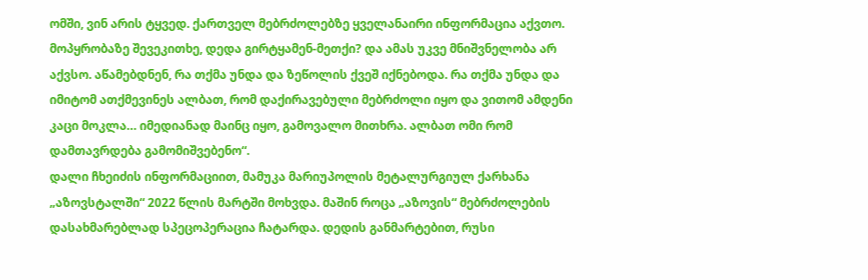ომში, ვინ არის ტყვედ. ქართველ მებრძოლებზე ყველანაირი ინფორმაცია აქვთო. მოპყრობაზე შევეკითხე, დედა გირტყამენ-მეთქი? და ამას უკვე მნიშვნელობა არ აქვსო. აწამებდნენ, რა თქმა უნდა და ზეწოლის ქვეშ იქნებოდა. რა თქმა უნდა და იმიტომ ათქმევინეს ალბათ, რომ დაქირავებული მებრძოლი იყო და ვითომ ამდენი კაცი მოკლა… იმედიანად მაინც იყო, გამოვალო მითხრა. ალბათ ომი რომ დამთავრდება გამომიშვებენო“.
დალი ჩხეიძის ინფორმაციით, მამუკა მარიუპოლის მეტალურგიულ ქარხანა „აზოვსტალში“ 2022 წლის მარტში მოხვდა. მაშინ როცა „აზოვის“ მებრძოლების დასახმარებლად სპეცოპერაცია ჩატარდა. დედის განმარტებით, რუსი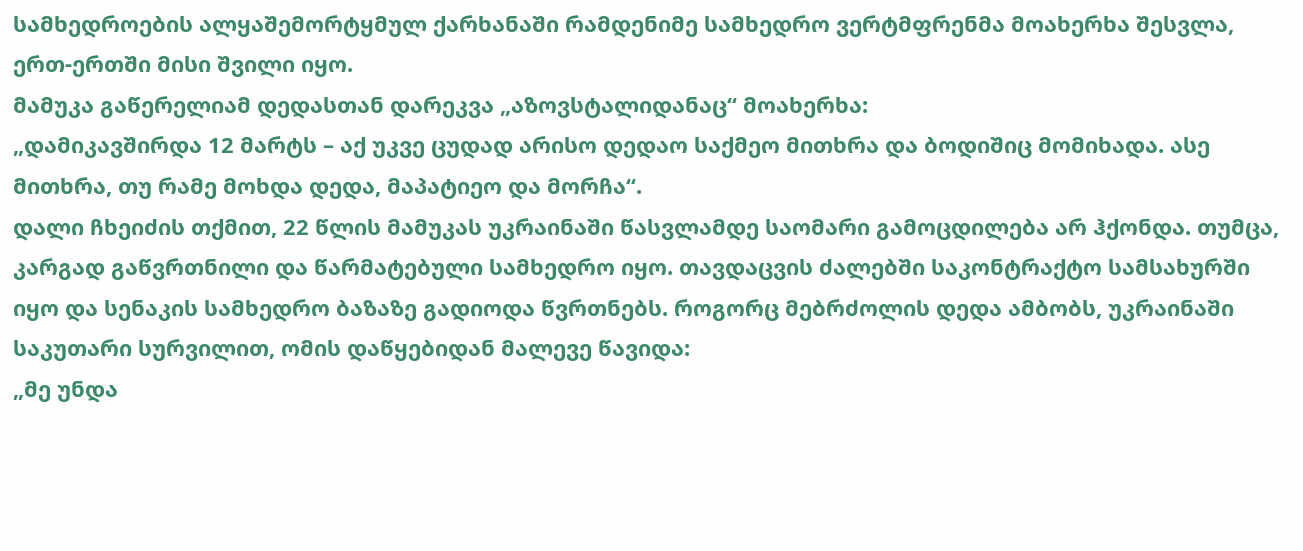სამხედროების ალყაშემორტყმულ ქარხანაში რამდენიმე სამხედრო ვერტმფრენმა მოახერხა შესვლა, ერთ-ერთში მისი შვილი იყო.
მამუკა გაწერელიამ დედასთან დარეკვა „აზოვსტალიდანაც“ მოახერხა:
„დამიკავშირდა 12 მარტს – აქ უკვე ცუდად არისო დედაო საქმეო მითხრა და ბოდიშიც მომიხადა. ასე მითხრა, თუ რამე მოხდა დედა, მაპატიეო და მორჩა“.
დალი ჩხეიძის თქმით, 22 წლის მამუკას უკრაინაში წასვლამდე საომარი გამოცდილება არ ჰქონდა. თუმცა, კარგად გაწვრთნილი და წარმატებული სამხედრო იყო. თავდაცვის ძალებში საკონტრაქტო სამსახურში იყო და სენაკის სამხედრო ბაზაზე გადიოდა წვრთნებს. როგორც მებრძოლის დედა ამბობს, უკრაინაში საკუთარი სურვილით, ომის დაწყებიდან მალევე წავიდა:
„მე უნდა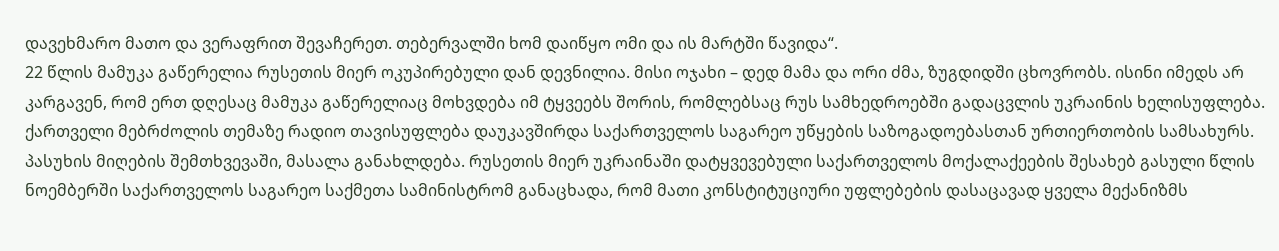დავეხმარო მათო და ვერაფრით შევაჩერეთ. თებერვალში ხომ დაიწყო ომი და ის მარტში წავიდა“.
22 წლის მამუკა გაწერელია რუსეთის მიერ ოკუპირებული დან დევნილია. მისი ოჯახი – დედ მამა და ორი ძმა, ზუგდიდში ცხოვრობს. ისინი იმედს არ კარგავენ, რომ ერთ დღესაც მამუკა გაწერელიაც მოხვდება იმ ტყვეებს შორის, რომლებსაც რუს სამხედროებში გადაცვლის უკრაინის ხელისუფლება.
ქართველი მებრძოლის თემაზე რადიო თავისუფლება დაუკავშირდა საქართველოს საგარეო უწყების საზოგადოებასთან ურთიერთობის სამსახურს. პასუხის მიღების შემთხვევაში, მასალა განახლდება. რუსეთის მიერ უკრაინაში დატყვევებული საქართველოს მოქალაქეების შესახებ გასული წლის ნოემბერში საქართველოს საგარეო საქმეთა სამინისტრომ განაცხადა, რომ მათი კონსტიტუციური უფლებების დასაცავად ყველა მექანიზმს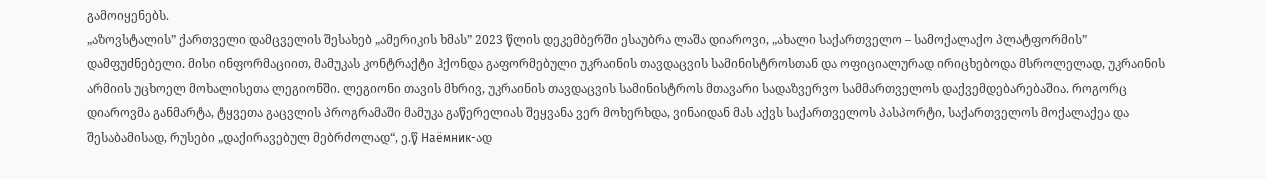გამოიყენებს.
„აზოვსტალის” ქართველი დამცველის შესახებ „ამერიკის ხმას” 2023 წლის დეკემბერში ესაუბრა ლაშა დიაროვი, „ახალი საქართველო – სამოქალაქო პლატფორმის” დამფუძნებელი. მისი ინფორმაციით, მამუკას კონტრაქტი ჰქონდა გაფორმებული უკრაინის თავდაცვის სამინისტროსთან და ოფიციალურად ირიცხებოდა მსროლელად, უკრაინის არმიის უცხოელ მოხალისეთა ლეგიონში. ლეგიონი თავის მხრივ, უკრაინის თავდაცვის სამინისტროს მთავარი სადაზვერვო სამმართველოს დაქვემდებარებაშია. როგორც დიაროვმა განმარტა, ტყვეთა გაცვლის პროგრამაში მამუკა გაწერელიას შეყვანა ვერ მოხერხდა, ვინაიდან მას აქვს საქართველოს პასპორტი, საქართველოს მოქალაქეა და შესაბამისად, რუსები „დაქირავებულ მებრძოლად“, ე.წ Наёмник-ად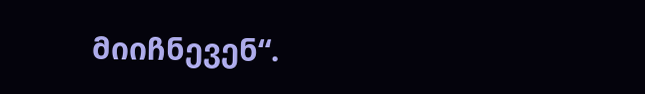მიიჩნევენ“.